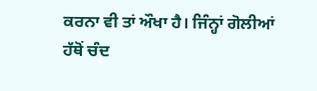ਕਰਨਾ ਵੀ ਤਾਂ ਔਖਾ ਹੈ। ਜਿੰਨ੍ਹਾਂ ਗੋਲੀਆਂ ਹੱਥੋਂ ਚੰਦ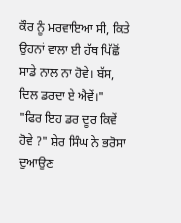ਕੌਰ ਨੂੰ ਮਰਵਾਇਆ ਸੀ, ਕਿਤੇ ਉਹਨਾਂ ਵਾਲਾ ਈ ਹੱਥ ਪਿੱਛੋਂ ਸਾਡੇ ਨਾਲ ਨਾ ਹੋਵੇ। ਬੱਸ, ਦਿਲ ਡਰਦਾ ਏ ਐਵੇਂ।"
"ਫਿਰ ਇਹ ਡਰ ਦੂਰ ਕਿਵੇਂ ਹੋਵੇ ?" ਸ਼ੇਰ ਸਿੰਘ ਨੇ ਭਰੋਸਾ ਦੁਆਉਣ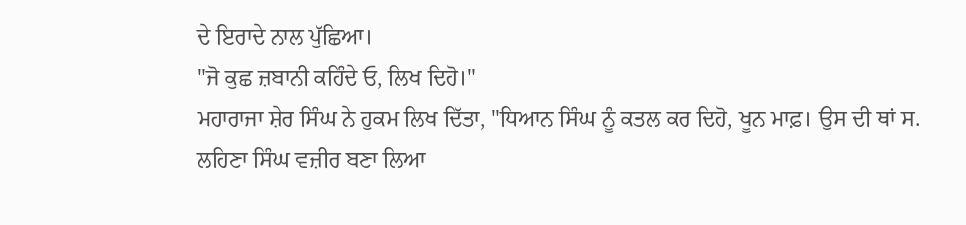ਦੇ ਇਰਾਦੇ ਨਾਲ ਪੁੱਛਿਆ।
"ਜੋ ਕੁਛ ਜ਼ਬਾਨੀ ਕਹਿੰਦੇ ਓ, ਲਿਖ ਦਿਹੋ।"
ਮਹਾਰਾਜਾ ਸ਼ੇਰ ਸਿੰਘ ਨੇ ਹੁਕਮ ਲਿਖ ਦਿੱਤਾ, "ਧਿਆਨ ਸਿੰਘ ਨੂੰ ਕਤਲ ਕਰ ਦਿਹੋ, ਖੂਨ ਮਾਫ਼। ਉਸ ਦੀ ਥਾਂ ਸ. ਲਹਿਣਾ ਸਿੰਘ ਵਜ਼ੀਰ ਬਣਾ ਲਿਆ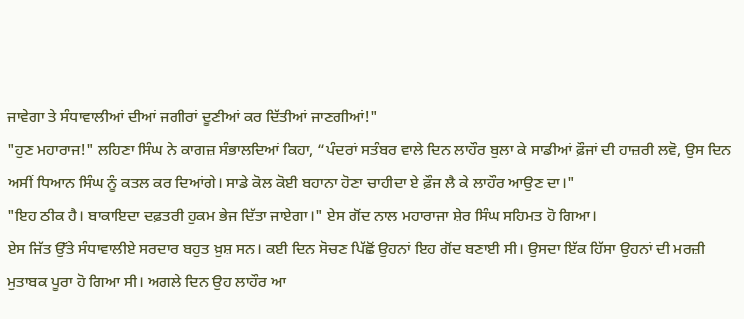ਜਾਵੇਗਾ ਤੇ ਸੰਧਾਵਾਲੀਆਂ ਦੀਆਂ ਜਗੀਰਾਂ ਦੂਣੀਆਂ ਕਰ ਦਿੱਤੀਆਂ ਜਾਣਗੀਆਂ!"
"ਹੁਣ ਮਹਾਰਾਜ!" ਲਹਿਣਾ ਸਿੰਘ ਨੇ ਕਾਗਜ਼ ਸੰਭਾਲਦਿਆਂ ਕਿਹਾ, “ਪੰਦਰਾਂ ਸਤੰਬਰ ਵਾਲੇ ਦਿਨ ਲਾਹੌਰ ਬੁਲਾ ਕੇ ਸਾਡੀਆਂ ਫ਼ੌਜਾਂ ਦੀ ਹਾਜ਼ਰੀ ਲਵੋ, ਉਸ ਦਿਨ ਅਸੀਂ ਧਿਆਨ ਸਿੰਘ ਨੂੰ ਕਤਲ ਕਰ ਦਿਆਂਗੇ। ਸਾਡੇ ਕੋਲ ਕੋਈ ਬਹਾਨਾ ਹੋਣਾ ਚਾਹੀਦਾ ਏ ਫ਼ੌਜ ਲੈ ਕੇ ਲਾਹੌਰ ਆਉਣ ਦਾ।"
"ਇਹ ਠੀਕ ਹੈ। ਬਾਕਾਇਦਾ ਦਫ਼ਤਰੀ ਹੁਕਮ ਭੇਜ ਦਿੱਤਾ ਜਾਏਗਾ।" ਏਸ ਗੋਂਦ ਨਾਲ ਮਹਾਰਾਜਾ ਸ਼ੇਰ ਸਿੰਘ ਸਹਿਮਤ ਹੋ ਗਿਆ।
ਏਸ ਜਿੱਤ ਉੱਤੇ ਸੰਧਾਵਾਲੀਏ ਸਰਦਾਰ ਬਹੁਤ ਖ਼ੁਸ਼ ਸਨ। ਕਈ ਦਿਨ ਸੋਚਣ ਪਿੱਛੋਂ ਉਹਨਾਂ ਇਹ ਗੋਂਦ ਬਣਾਈ ਸੀ। ਉਸਦਾ ਇੱਕ ਹਿੱਸਾ ਉਹਨਾਂ ਦੀ ਮਰਜ਼ੀ ਮੁਤਾਬਕ ਪੂਰਾ ਹੋ ਗਿਆ ਸੀ। ਅਗਲੇ ਦਿਨ ਉਹ ਲਾਹੌਰ ਆ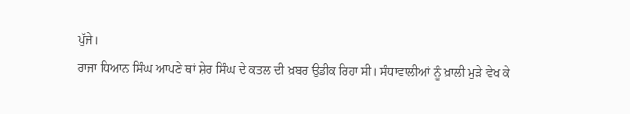ਪੁੱਜੇ।
ਰਾਜਾ ਧਿਆਨ ਸਿੰਘ ਆਪਣੇ ਥਾਂ ਸ਼ੇਰ ਸਿੰਘ ਦੇ ਕਤਲ ਦੀ ਖ਼ਬਰ ਉਡੀਕ ਰਿਹਾ ਸੀ। ਸੰਧਾਵਾਲੀਆਂ ਨੂੰ ਖ਼ਾਲੀ ਮੁੜੇ ਵੇਖ ਕੇ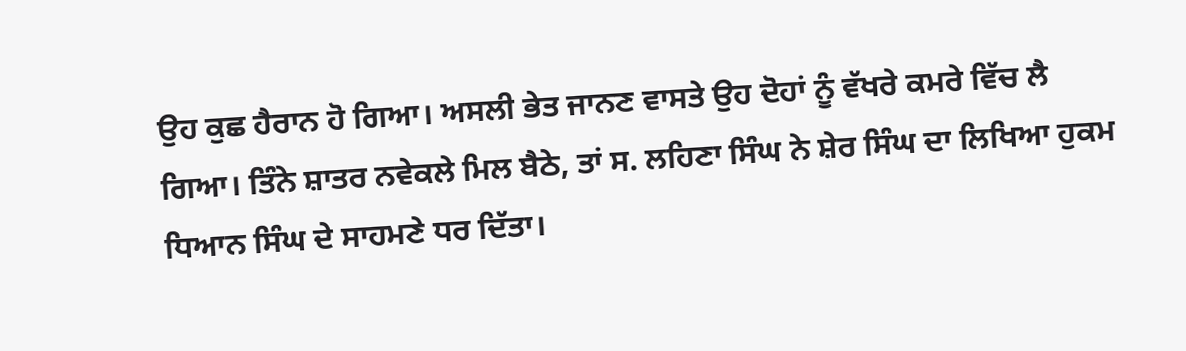ਉਹ ਕੁਛ ਹੈਰਾਨ ਹੋ ਗਿਆ। ਅਸਲੀ ਭੇਤ ਜਾਨਣ ਵਾਸਤੇ ਉਹ ਦੋਹਾਂ ਨੂੰ ਵੱਖਰੇ ਕਮਰੇ ਵਿੱਚ ਲੈ ਗਿਆ। ਤਿੰਨੇ ਸ਼ਾਤਰ ਨਵੇਕਲੇ ਮਿਲ ਬੈਠੇ, ਤਾਂ ਸ. ਲਹਿਣਾ ਸਿੰਘ ਨੇ ਸ਼ੇਰ ਸਿੰਘ ਦਾ ਲਿਖਿਆ ਹੁਕਮ ਧਿਆਨ ਸਿੰਘ ਦੇ ਸਾਹਮਣੇ ਧਰ ਦਿੱਤਾ।